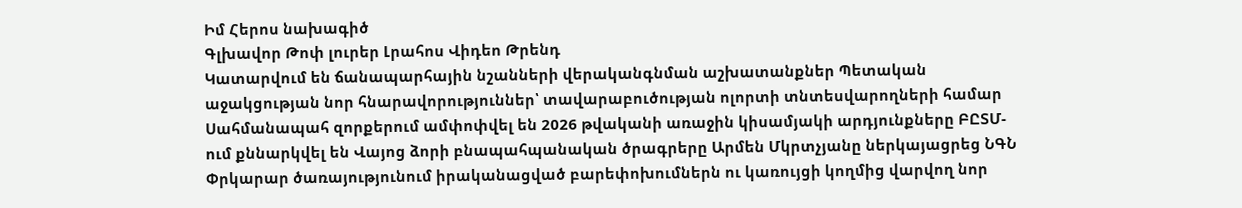Իմ Հերոս նախագիծ
Գլխավոր Թոփ լուրեր Լրահոս Վիդեո Թրենդ
Կատարվում են ճանապարհային նշանների վերականգնման աշխատանքներ Պետական աջակցության նոր հնարավորություններ՝ տավարաբուծության ոլորտի տնտեսվարողների համար Սահմանապահ զորքերում ամփոփվել են 2026 թվականի առաջին կիսամյակի արդյունքները ԲԸՏՄ-ում քննարկվել են Վայոց ձորի բնապահպանական ծրագրերը Արմեն Մկրտչյանը ներկայացրեց ՆԳՆ Փրկարար ծառայությունում իրականացված բարեփոխումներն ու կառույցի կողմից վարվող նոր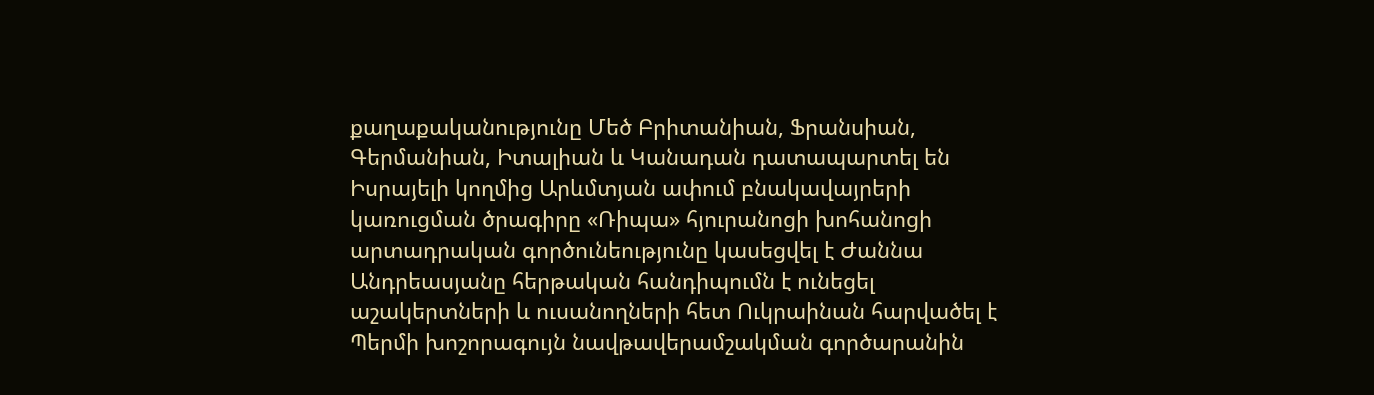քաղաքականությունը Մեծ Բրիտանիան, Ֆրանսիան, Գերմանիան, Իտալիան և Կանադան դատապարտել են Իսրայելի կողմից Արևմտյան ափում բնակավայրերի կառուցման ծրագիրը «Ռիպա» հյուրանոցի խոհանոցի արտադրական գործունեությունը կասեցվել է Ժաննա Անդրեասյանը հերթական հանդիպումն է ունեցել աշակերտների և ուսանողների հետ Ուկրաինան հարվածել է Պերմի խոշորագույն նավթավերամշակման գործարանին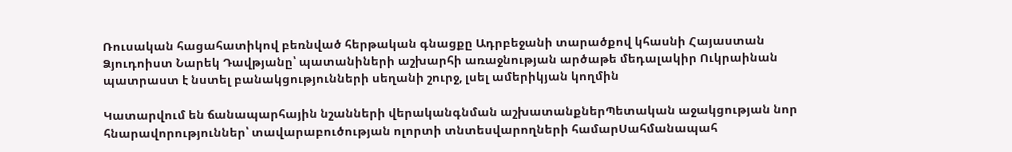Ռուսական հացահատիկով բեռնված հերթական գնացքը Ադրբեջանի տարածքով կհասնի Հայաստան Ձյուդոիստ Նարեկ Դավթյանը՝ պատանիների աշխարհի առաջնության արծաթե մեդալակիր Ուկրաինան պատրաստ է նստել բանակցությունների սեղանի շուրջ, լսել ամերիկյան կողմին

Կատարվում են ճանապարհային նշանների վերականգնման աշխատանքներՊետական աջակցության նոր հնարավորություններ՝ տավարաբուծության ոլորտի տնտեսվարողների համարՍահմանապահ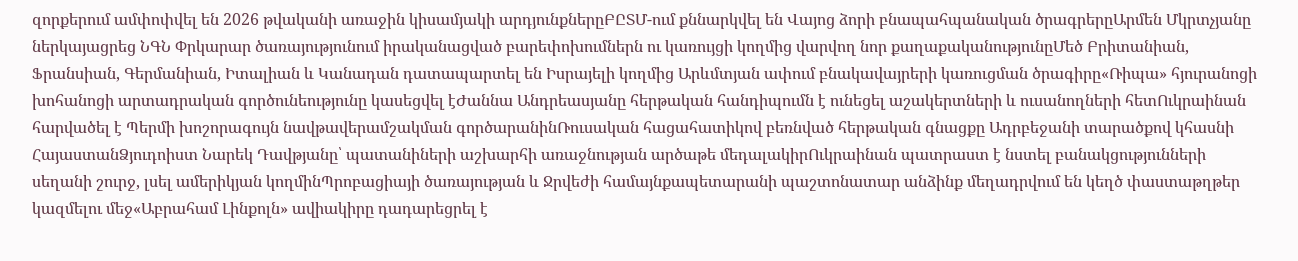զորքերում ամփոփվել են 2026 թվականի առաջին կիսամյակի արդյունքներըԲԸՏՄ-ում քննարկվել են Վայոց ձորի բնապահպանական ծրագրերըԱրմեն Մկրտչյանը ներկայացրեց ՆԳՆ Փրկարար ծառայությունում իրականացված բարեփոխումներն ու կառույցի կողմից վարվող նոր քաղաքականությունըՄեծ Բրիտանիան, Ֆրանսիան, Գերմանիան, Իտալիան և Կանադան դատապարտել են Իսրայելի կողմից Արևմտյան ափում բնակավայրերի կառուցման ծրագիրը«Ռիպա» հյուրանոցի խոհանոցի արտադրական գործունեությունը կասեցվել էԺաննա Անդրեասյանը հերթական հանդիպումն է ունեցել աշակերտների և ուսանողների հետՈւկրաինան հարվածել է Պերմի խոշորագույն նավթավերամշակման գործարանինՌուսական հացահատիկով բեռնված հերթական գնացքը Ադրբեջանի տարածքով կհասնի ՀայաստանՁյուդոիստ Նարեկ Դավթյանը՝ պատանիների աշխարհի առաջնության արծաթե մեդալակիրՈւկրաինան պատրաստ է նստել բանակցությունների սեղանի շուրջ, լսել ամերիկյան կողմինՊրոբացիայի ծառայության և Ջրվեժի համայնքապետարանի պաշտոնատար անձինք մեղադրվում են կեղծ փաստաթղթեր կազմելու մեջ«Աբրահամ Լինքոլն» ավիակիրը դադարեցրել է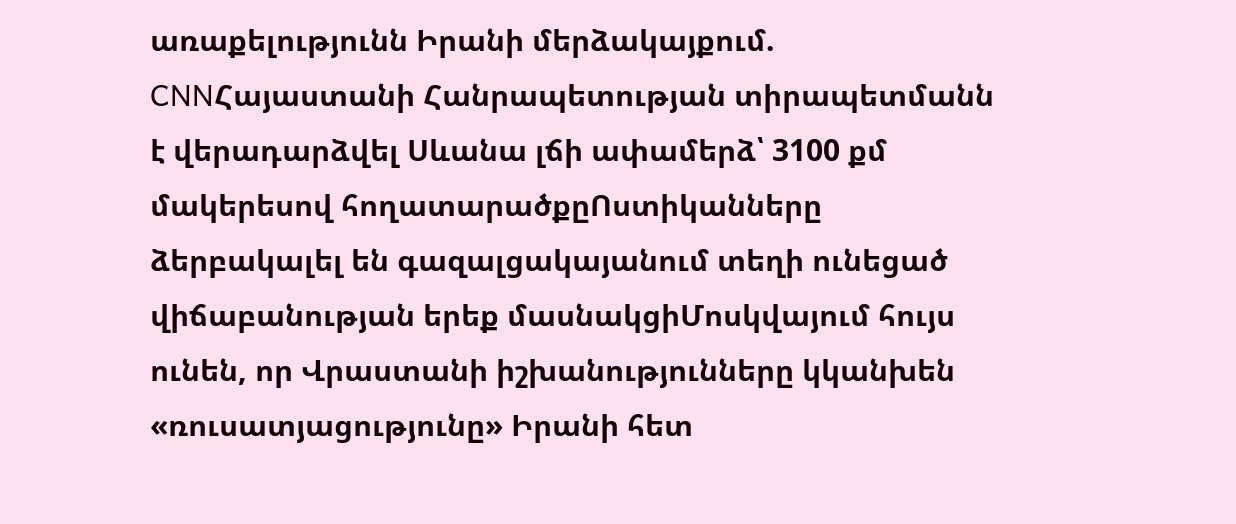առաքելությունն Իրանի մերձակայքում. CNNՀայաստանի Հանրապետության տիրապետմանն է վերադարձվել Սևանա լճի ափամերձ՝ 3100 քմ մակերեսով հողատարածքըՈստիկանները ձերբակալել են գազալցակայանում տեղի ունեցած վիճաբանության երեք մասնակցիՄոսկվայում հույս ունեն, որ Վրաստանի իշխանությունները կկանխեն «ռուսատյացությունը» Իրանի հետ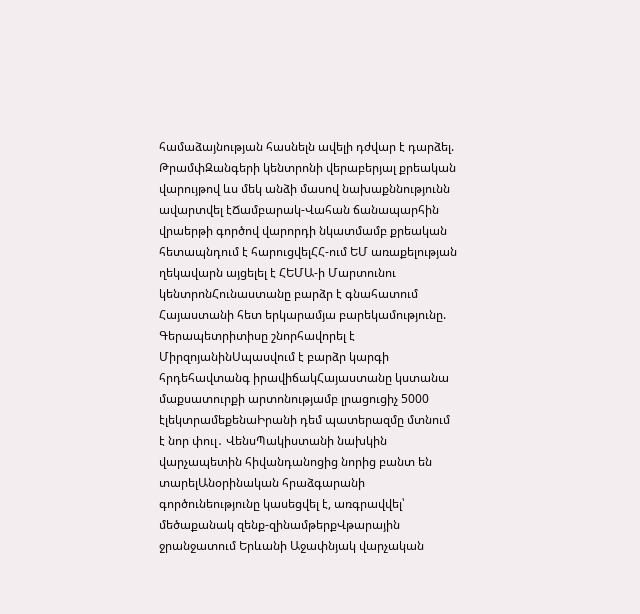համաձայնության հասնելն ավելի դժվար է դարձել. ԹրամփԶանգերի կենտրոնի վերաբերյալ քրեական վարույթով ևս մեկ անձի մասով նախաքննությունն ավարտվել էՃամբարակ-Վահան ճանապարհին վրաերթի գործով վարորդի նկատմամբ քրեական հետապնդում է հարուցվելՀՀ-ում ԵՄ առաքելության ղեկավարն այցելել է ՀԵՄԱ-ի Մարտունու կենտրոնՀունաստանը բարձր է գնահատում Հայաստանի հետ երկարամյա բարեկամությունը. Գերապետրիտիսը շնորհավորել է ՄիրզոյանինՍպասվում է բարձր կարգի հրդեհավտանգ իրավիճակՀայաստանը կստանա մաքսատուրքի արտոնությամբ լրացուցիչ 5000 էլեկտրամեքենաԻրանի դեմ պատերազմը մտնում է նոր փուլ․ ՎենսՊակիստանի նախկին վարչապետին հիվանդանոցից նորից բանտ են տարելԱնօրինական հրաձգարանի գործունեությունը կասեցվել է, առգրավվել՝ մեծաքանակ զենք-զինամթերքՎթարային ջրանջատում Երևանի Աջափնյակ վարչական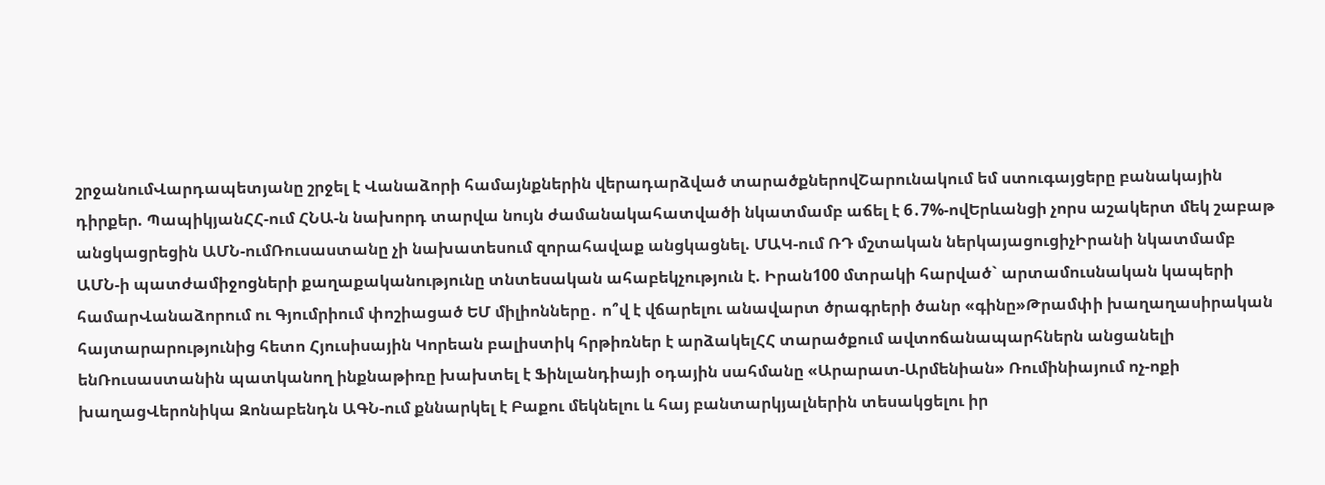շրջանումՎարդապետյանը շրջել է Վանաձորի համայնքներին վերադարձված տարածքներովՇարունակում եմ ստուգայցերը բանակային դիրքեր. ՊապիկյանՀՀ-ում ՀՆԱ-ն նախորդ տարվա նույն ժամանակահատվածի նկատմամբ աճել է 6․7%-ովԵրևանցի չորս աշակերտ մեկ շաբաթ անցկացրեցին ԱՄՆ-ումՌուսաստանը չի նախատեսում զորահավաք անցկացնել. ՄԱԿ-ում ՌԴ մշտական ներկայացուցիչԻրանի նկատմամբ ԱՄՆ-ի պատժամիջոցների քաղաքականությունը տնտեսական ահաբեկչություն է. Իրան100 մտրակի հարված` արտամուսնական կապերի համարՎանաձորում ու Գյումրիում փոշիացած ԵՄ միլիոնները․ ո՞վ է վճարելու անավարտ ծրագրերի ծանր «գինը»Թրամփի խաղաղասիրական հայտարարությունից հետո Հյուսիսային Կորեան բալիստիկ հրթիռներ է արձակելՀՀ տարածքում ավտոճանապարհներն անցանելի ենՌուսաստանին պատկանող ինքնաթիռը խախտել է Ֆինլանդիայի օդային սահմանը «Արարատ-Արմենիան» Ռումինիայում ոչ-ոքի խաղացՎերոնիկա Զոնաբենդն ԱԳՆ-ում քննարկել է Բաքու մեկնելու և հայ բանտարկյալներին տեսակցելու իր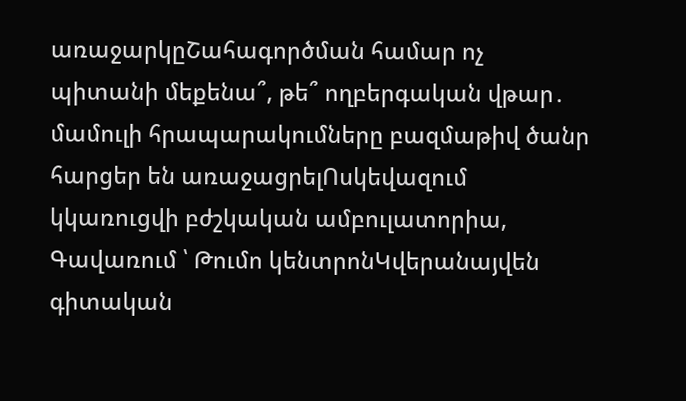առաջարկըՇահագործման համար ոչ պիտանի մեքենա՞, թե՞ ողբերգական վթար․ մամուլի հրապարակումները բազմաթիվ ծանր հարցեր են առաջացրելՈսկեվազում կկառուցվի բժշկական ամբուլատորիա, Գավառում ՝ Թումո կենտրոնԿվերանայվեն գիտական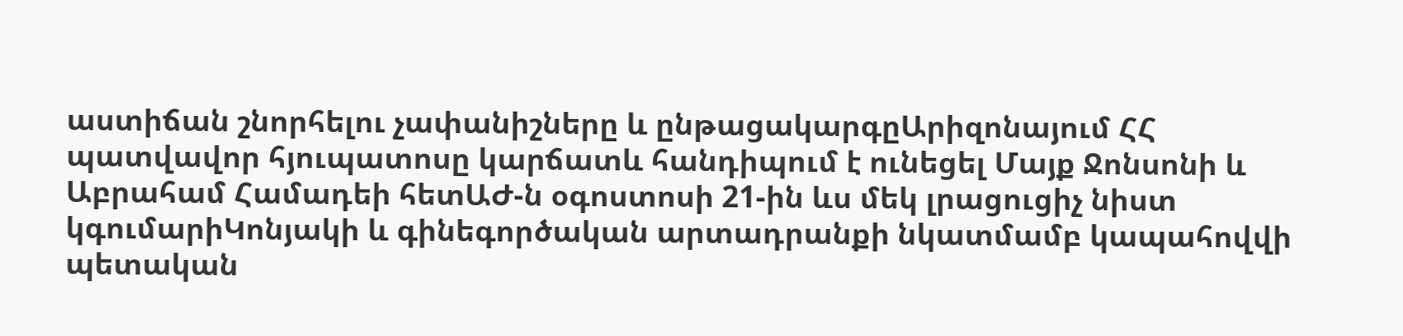աստիճան շնորհելու չափանիշները և ընթացակարգըԱրիզոնայում ՀՀ պատվավոր հյուպատոսը կարճատև հանդիպում է ունեցել Մայք Ջոնսոնի և Աբրահամ Համադեի հետԱԺ-ն օգոստոսի 21-ին ևս մեկ լրացուցիչ նիստ կգումարիԿոնյակի և գինեգործական արտադրանքի նկատմամբ կապահովվի պետական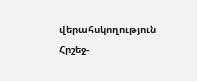վերահսկողություն Հրշեջ-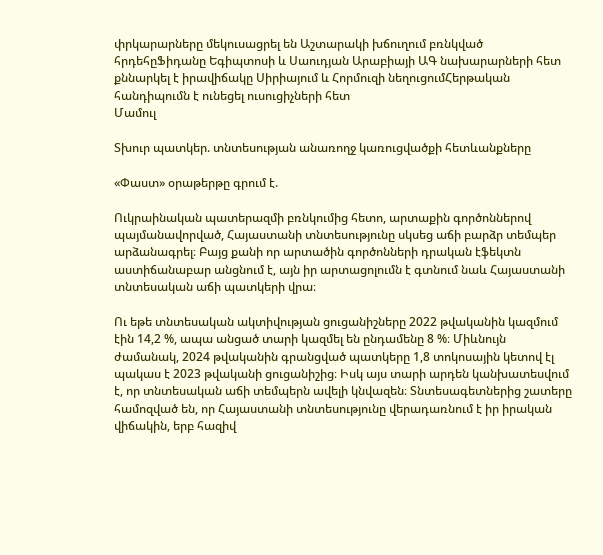փրկարարները մեկուսացրել են Աշտարակի խճուղում բռնկված հրդեհըՖիդանը Եգիպտոսի և Սաուդյան Արաբիայի ԱԳ նախարարների հետ քննարկել է իրավիճակը Սիրիայում և Հորմուզի նեղուցումՀերթական հանդիպումն է ունեցել ուսուցիչների հետ
Մամուլ

Տխուր պատկեր. տնտեսության անառողջ կառուցվածքի հետևանքները

«Փաստ» օրաթերթը գրում է.

Ուկրաինական պատերազմի բռնկումից հետո, արտաքին գործոններով պայմանավորված, Հայաստանի տնտեսությունը սկսեց աճի բարձր տեմպեր արձանագրել։ Բայց քանի որ արտածին գործոնների դրական էֆեկտն աստիճանաբար անցնում է, այն իր արտացոլումն է գտնում նաև Հայաստանի տնտեսական աճի պատկերի վրա։

Ու եթե տնտեսական ակտիվության ցուցանիշները 2022 թվականին կազմում էին 14,2 %, ապա անցած տարի կազմել են ընդամենը 8 %։ Միևնույն ժամանակ, 2024 թվականին գրանցված պատկերը 1,8 տոկոսային կետով էլ պակաս է 2023 թվականի ցուցանիշից։ Իսկ այս տարի արդեն կանխատեսվում է, որ տնտեսական աճի տեմպերն ավելի կնվազեն։ Տնտեսագետներից շատերը համոզված են, որ Հայաստանի տնտեսությունը վերադառնում է իր իրական վիճակին, երբ հազիվ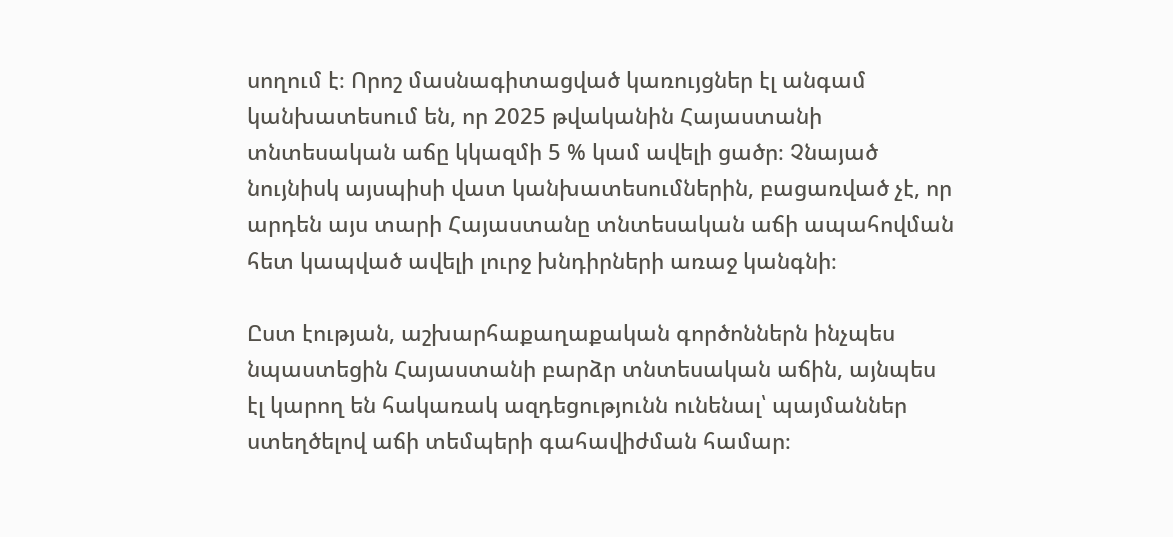սողում է։ Որոշ մասնագիտացված կառույցներ էլ անգամ կանխատեսում են, որ 2025 թվականին Հայաստանի տնտեսական աճը կկազմի 5 % կամ ավելի ցածր։ Չնայած նույնիսկ այսպիսի վատ կանխատեսումներին, բացառված չէ, որ արդեն այս տարի Հայաստանը տնտեսական աճի ապահովման հետ կապված ավելի լուրջ խնդիրների առաջ կանգնի։

Ըստ էության, աշխարհաքաղաքական գործոններն ինչպես նպաստեցին Հայաստանի բարձր տնտեսական աճին, այնպես էլ կարող են հակառակ ազդեցությունն ունենալ՝ պայմաններ ստեղծելով աճի տեմպերի գահավիժման համար։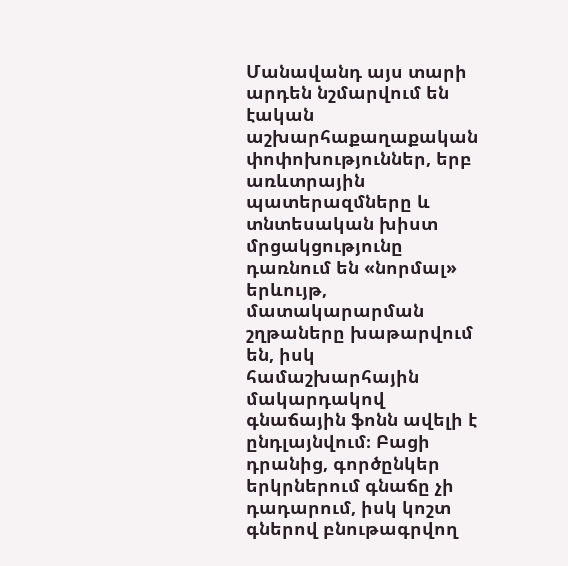Մանավանդ այս տարի արդեն նշմարվում են էական աշխարհաքաղաքական փոփոխություններ, երբ առևտրային պատերազմները և տնտեսական խիստ մրցակցությունը դառնում են «նորմալ» երևույթ, մատակարարման շղթաները խաթարվում են, իսկ համաշխարհային մակարդակով գնաճային ֆոնն ավելի է ընդլայնվում։ Բացի դրանից, գործընկեր երկրներում գնաճը չի դադարում, իսկ կոշտ գներով բնութագրվող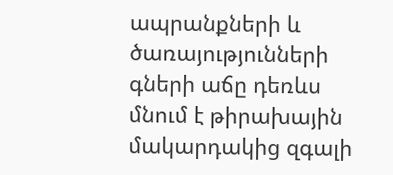ապրանքների և ծառայությունների գների աճը դեռևս մնում է թիրախային մակարդակից զգալի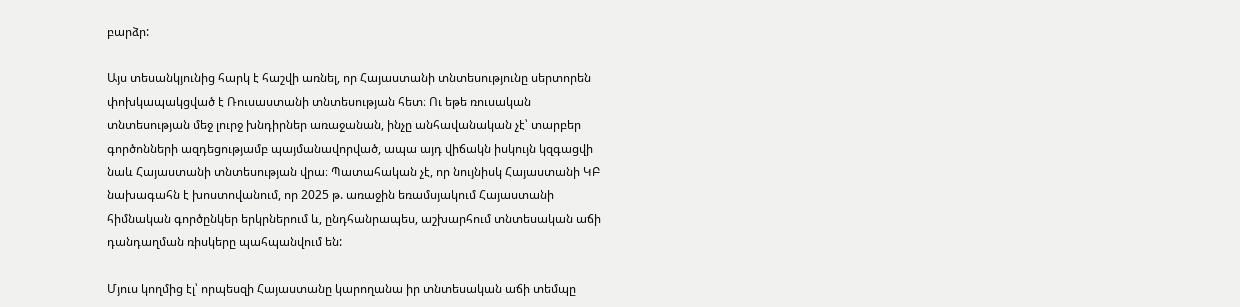բարձր:

Այս տեսանկյունից հարկ է հաշվի առնել, որ Հայաստանի տնտեսությունը սերտորեն փոխկապակցված է Ռուսաստանի տնտեսության հետ։ Ու եթե ռուսական տնտեսության մեջ լուրջ խնդիրներ առաջանան, ինչը անհավանական չէ՝ տարբեր գործոնների ազդեցությամբ պայմանավորված, ապա այդ վիճակն իսկույն կզգացվի նաև Հայաստանի տնտեսության վրա։ Պատահական չէ, որ նույնիսկ Հայաստանի ԿԲ նախագահն է խոստովանում, որ 2025 թ. առաջին եռամսյակում Հայաստանի հիմնական գործընկեր երկրներում և, ընդհանրապես, աշխարհում տնտեսական աճի դանդաղման ռիսկերը պահպանվում են:

Մյուս կողմից էլ՝ որպեսզի Հայաստանը կարողանա իր տնտեսական աճի տեմպը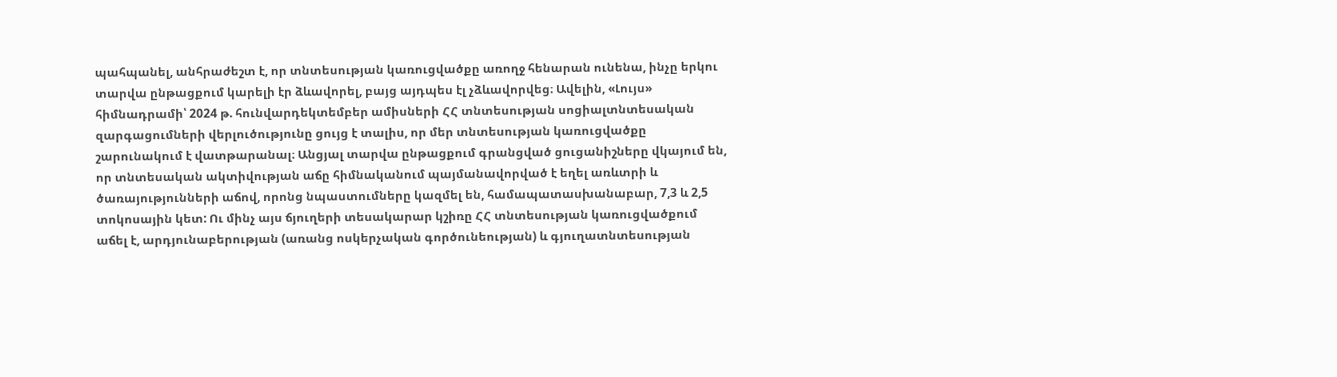պահպանել, անհրաժեշտ է, որ տնտեսության կառուցվածքը առողջ հենարան ունենա, ինչը երկու տարվա ընթացքում կարելի էր ձևավորել, բայց այդպես էլ չձևավորվեց։ Ավելին, «Լույս» հիմնադրամի՝ 2024 թ. հունվարդեկտեմբեր ամիսների ՀՀ տնտեսության սոցիալտնտեսական զարգացումների վերլուծությունը ցույց է տալիս, որ մեր տնտեսության կառուցվածքը շարունակում է վատթարանալ։ Անցյալ տարվա ընթացքում գրանցված ցուցանիշները վկայում են, որ տնտեսական ակտիվության աճը հիմնականում պայմանավորված է եղել առևտրի և ծառայությունների աճով, որոնց նպաստումները կազմել են, համապատասխանաբար, 7,3 և 2,5 տոկոսային կետ: Ու մինչ այս ճյուղերի տեսակարար կշիռը ՀՀ տնտեսության կառուցվածքում աճել է, արդյունաբերության (առանց ոսկերչական գործունեության) և գյուղատնտեսության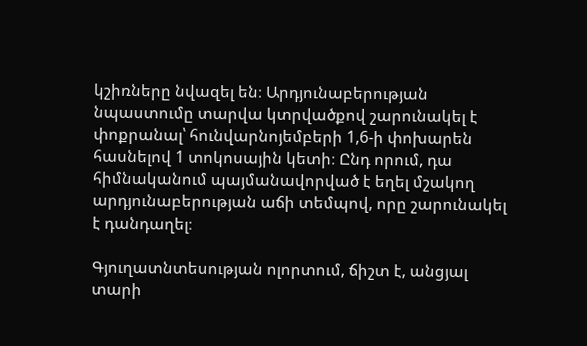կշիռները նվազել են։ Արդյունաբերության նպաստումը տարվա կտրվածքով շարունակել է փոքրանալ՝ հունվարնոյեմբերի 1,6-ի փոխարեն հասնելով 1 տոկոսային կետի։ Ընդ որում, դա հիմնականում պայմանավորված է եղել մշակող արդյունաբերության աճի տեմպով, որը շարունակել է դանդաղել։

Գյուղատնտեսության ոլորտում, ճիշտ է, անցյալ տարի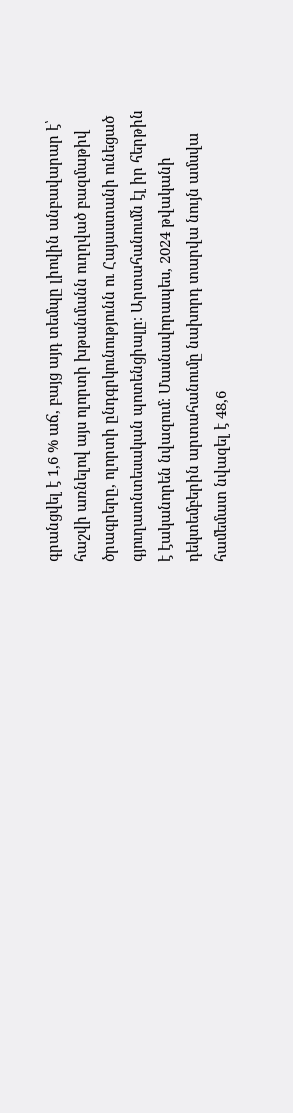գրանցվել է 1,6 % աճ, բայց այդ տեմպը լիովին անբավարար է՝ հաշվի առնելով այս ոլորտի խթանմանն ուղղված բազմաթիվ ծրագրերը, ոլորտի ընդգրկունությունն ու Հայաստանի ունեցած գյուղատնտեսական պոտենցիալը։ Արտահանումն էլ իր հերթին է էականորեն նվազում։ Մասնավորապես, 2024 թվականի դեկտեմբերին արտահանումը նախորդ տարվա նույն ամսվա համեմատ նվազել է 48,6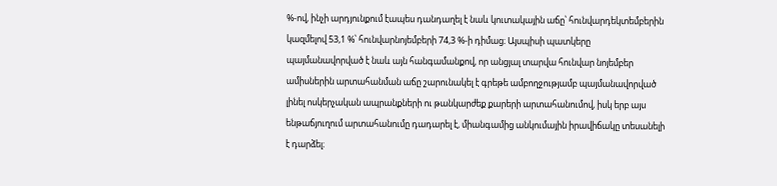%-ով, ինչի արդյունքում էապես դանդաղել է նաև կուտակային աճը՝ հունվարդեկտեմբերին կազմելով 53,1 %՝ հունվարնոյեմբերի 74,3 %-ի դիմաց։ Այսպիսի պատկերը պայմանավորված է նաև այն հանգամանքով, որ անցյալ տարվա հունվար նոյեմբեր ամիսներին արտահանման աճը շարունակել է գրեթե ամբողջությամբ պայմանավորված լինել ոսկերչական ապրանքների ու թանկարժեք քարերի արտահանումով, իսկ երբ այս ենթաճյուղում արտահանումը դադարել է, միանգամից անկումային իրավիճակը տեսանելի է դարձել։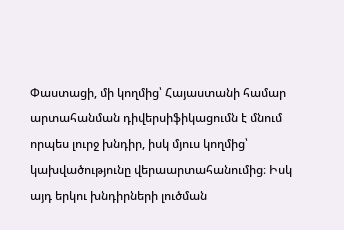Փաստացի, մի կողմից՝ Հայաստանի համար արտահանման դիվերսիֆիկացումն է մնում որպես լուրջ խնդիր, իսկ մյուս կողմից՝ կախվածությունը վերաարտահանումից։ Իսկ այդ երկու խնդիրների լուծման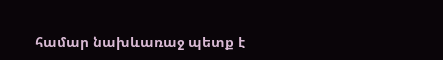համար նախևառաջ պետք է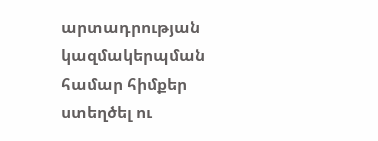արտադրության կազմակերպման համար հիմքեր ստեղծել ու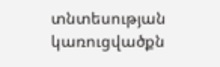տնտեսության կառուցվածքն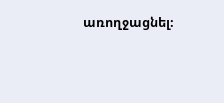առողջացնել։